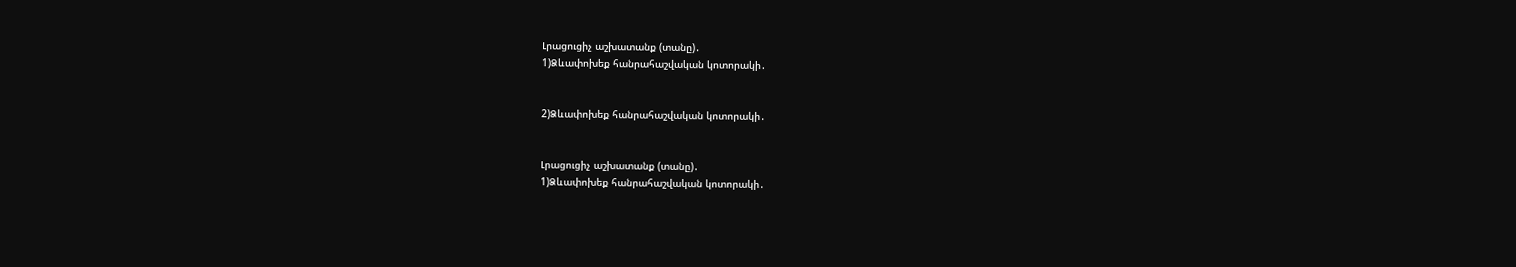Լրացուցիչ աշխատանք (տանը)․
1)Ձևափոխեք հանրահաշվական կոտորակի․


2)Ձևափոխեք հանրահաշվական կոտորակի․


Լրացուցիչ աշխատանք (տանը)․
1)Ձևափոխեք հանրահաշվական կոտորակի․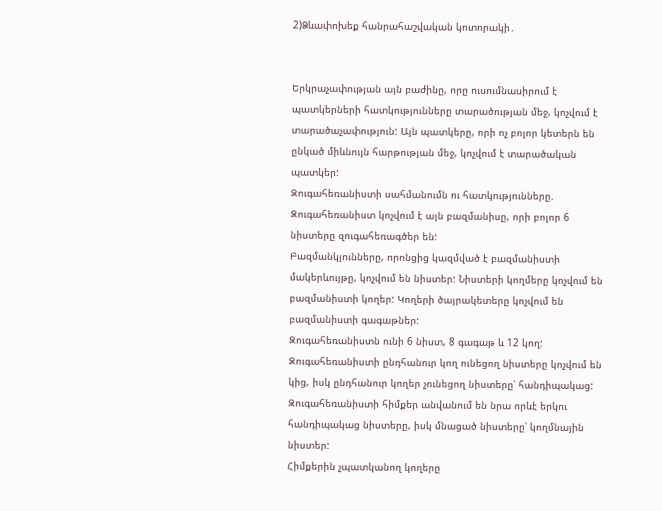2)Ձևափոխեք հանրահաշվական կոտորակի․


Երկրաչափության այն բաժինը, որը ուսումնասիրում է պատկերների հատկությունները տարածության մեջ, կոչվում է տարածաչափություն: Այն պատկերը, որի ոչ բոլոր կետերն են ընկած միևնույն հարթության մեջ, կոչվում է տարածական պատկեր:
Զուգահեռանիստի սահմանումն ու հատկությունները.
Զուգահեռանիստ կոչվում է այն բազմանիսը, որի բոլոր 6 նիստերը զուգահեռագծեր են:
Բազմանկյունները, որոնցից կազմված է բազմանիստի մակերևույթը, կոչվում են նիստեր: Նիստերի կողմերը կոչվում են բազմանիստի կողեր: Կողերի ծայրակետերը կոչվում են բազմանիստի գագաթներ:
Զուգահեռանիստն ունի 6 նիստ, 8 գագաթ և 12 կող:
Զուգահեռանիստի ընդհանուր կող ունեցող նիստերը կոչվում են կից, իսկ ընդհանուր կողեր չունեցող նիստերը՝ հանդիպակաց:
Զուգահեռանիստի հիմքեր անվանում են նրա որևէ երկու հանդիպակաց նիստերը, իսկ մնացած նիստերը՝ կողմնային նիստեր:
Հիմքերին չպատկանող կողերը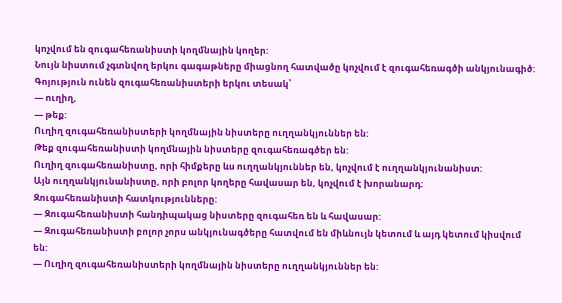կոչվում են զուգահեռանիստի կողմնային կողեր:
Նույն նիստում չգտնվող երկու գագաթները միացնող հատվածը կոչվում է զուգահեռագծի անկյունագիծ:
Գոյություն ունեն զուգահեռանիստերի երկու տեսակ՝
— ուղիղ,
— թեք:
Ուղիղ զուգահեռանիստերի կողմնային նիստերը ուղղանկյուններ են:
Թեք զուգահեռանիստի կողմնային նիստերը զուգահեռագծեր են:
Ուղիղ զուգահեռանիստը, որի հիմքերը ևս ուղղանկյուններ են, կոչվում է ուղղանկյունանիստ:
Այն ուղղանկյունանիստը, որի բոլոր կողերը հավասար են, կոչվում է խորանարդ:
Զուգահեռանիստի հատկությունները:
— Զուգահեռանիստի հանդիպակաց նիստերը զուգահեռ են և հավասար:
— Զուգահեռանիստի բոլոր չորս անկյունագծերը հատվում են միևնույն կետում և այդ կետում կիսվում են:
— Ուղիղ զուգահեռանիստերի կողմնային նիստերը ուղղանկյուններ են: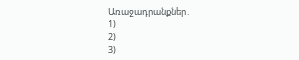Առաջադրանքներ․
1)
2)
3)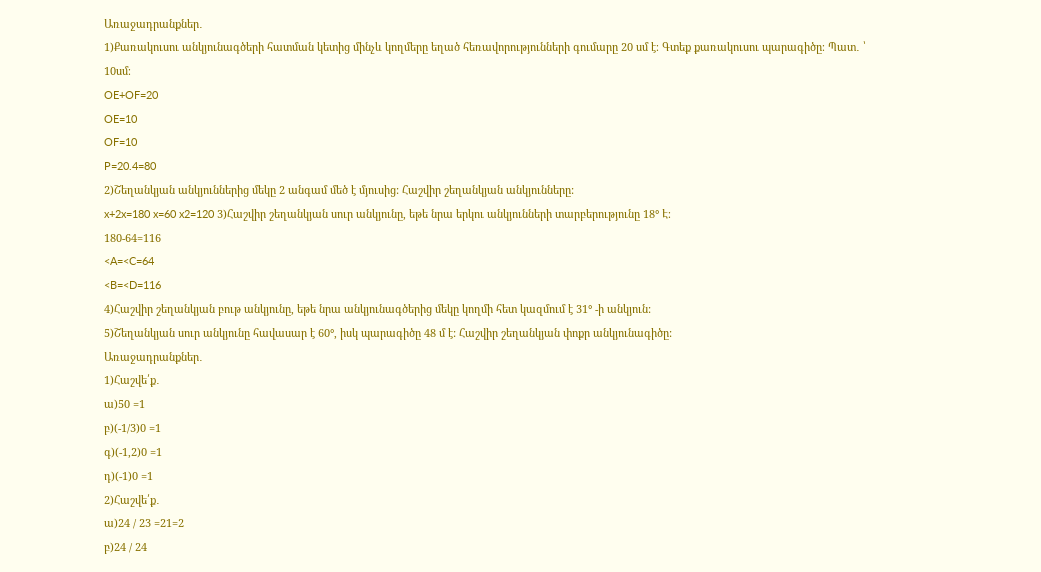Առաջադրանքներ․
1)Քառակուսու անկյունագծերի հատման կետից մինչև կողմերը եղած հեռավորությունների գումարը 20 սմ է։ Գտեք քառակուսու պարագիծը։ Պատ․ ՝ 10սմ։
OE+OF=20
OE=10
OF=10
P=20.4=80
2)Շեղանկյան անկյուններից մեկը 2 անգամ մեծ է մյուսից: Հաշվիր շեղանկյան անկյունները:
x+2x=180 x=60 x2=120 3)Հաշվիր շեղանկյան սուր անկյունը, եթե նրա երկու անկյունների տարբերությունը 18° Է։
180-64=116
<A=<C=64
<B=<D=116
4)Հաշվիր շեղանկյան բութ անկյունը, եթե նրա անկյունագծերից մեկը կողմի հետ կազմում է 31° -ի անկյուն:
5)Շեղանկյան սուր անկյունը հավասար է 60°, իսկ պարագիծը 48 մ է: Հաշվիր շեղանկյան փոքր անկյունագիծը:
Առաջադրանքներ․
1)Հաշվե՛ք․
ա)50 =1
բ)(-1/3)0 =1
գ)(-1,2)0 =1
դ)(-1)0 =1
2)Հաշվե՛ք․
ա)24 / 23 =21=2
բ)24 / 24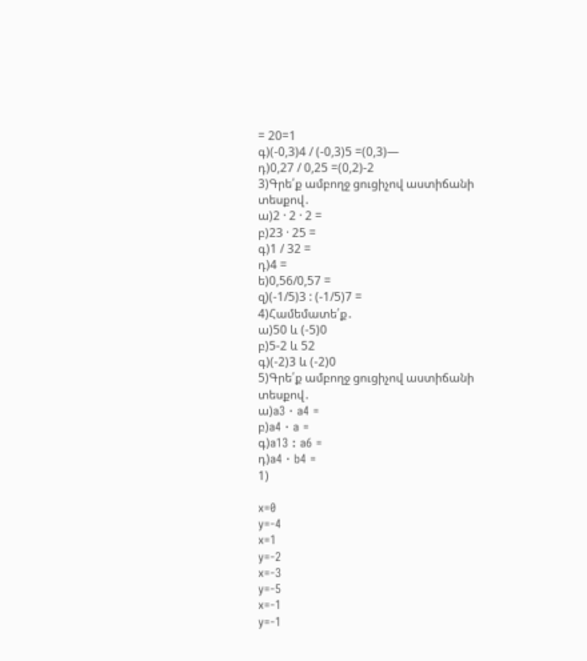= 20=1
գ)(-0,3)4 / (-0,3)5 =(0,3)—
դ)0,27 / 0,25 =(0,2)-2
3)Գրե՛ք ամբողջ ցուցիչով աստիճանի տեսքով․
ա)2 · 2 · 2 =
բ)23 · 25 =
գ)1 / 32 =
դ)4 =
ե)0,56/0,57 =
զ)(-1/5)3 : (-1/5)7 =
4)Համեմատե՛ք․
ա)50 և (-5)0
բ)5-2 և 52
գ)(-2)3 և (-2)0
5)Գրե՛ք ամբողջ ցուցիչով աստիճանի տեսքով․
ա)a3 · a4 =
բ)a4 · a =
գ)a13 : a6 =
դ)a4 · b4 =
1)

x=0
y=-4
x=1
y=-2
x=-3
y=-5
x=-1
y=-1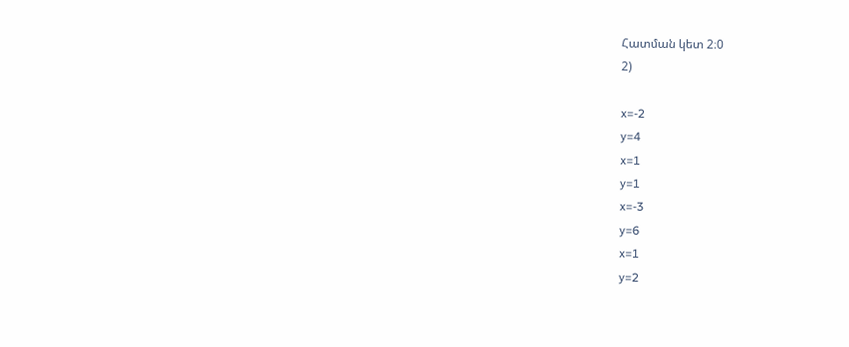Հատման կետ 2։0
2)

x=-2
y=4
x=1
y=1
x=-3
y=6
x=1
y=2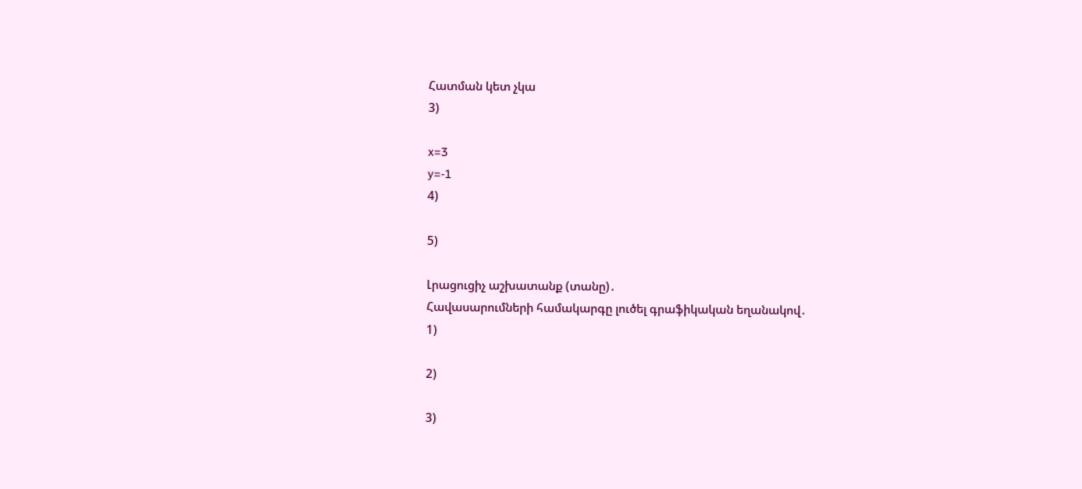Հատման կետ չկա
3)

x=3
y=-1
4)

5)

Լրացուցիչ աշխատանք (տանը)․
Հավասարումների համակարգը լուծել գրաֆիկական եղանակով․
1)

2)

3)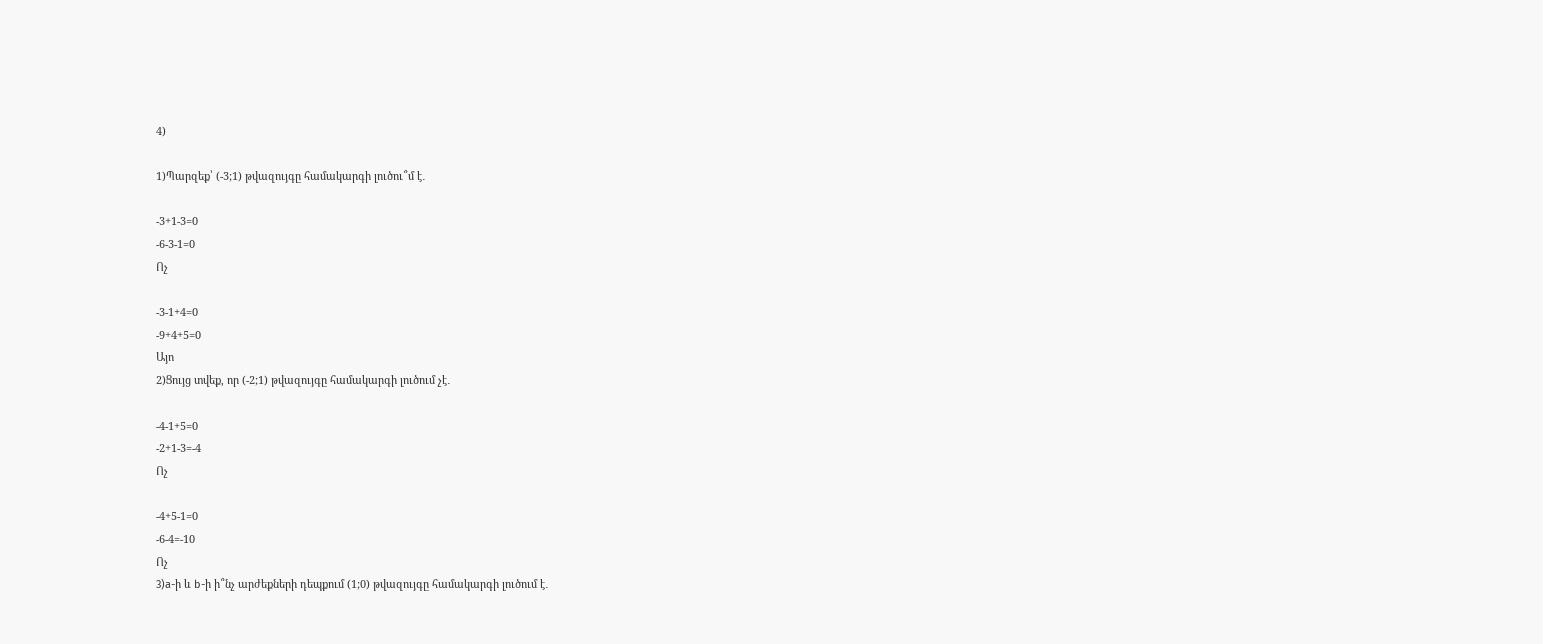4)

1)Պարզեք՝ (-3;1) թվազույգը համակարգի լուծու՞մ է․

-3+1-3=0
-6-3-1=0
Ոչ

-3-1+4=0
-9+4+5=0
Այո
2)Ցույց տվեք, որ (-2;1) թվազույգը համակարգի լուծում չէ․

-4-1+5=0
-2+1-3=-4
Ոչ

-4+5-1=0
-6-4=-10
Ոչ
3)a-ի և b-ի ի՞նչ արժեքների դեպքում (1;0) թվազույգը համակարգի լուծում է․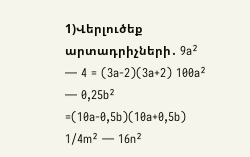1)Վերլուծեք արտադրիչների․ 9a² — 4 = (3a-2)(3a+2) 100a² — 0,25b² =(10a-0,5b)(10a+0,5b) 1/4m² — 16n²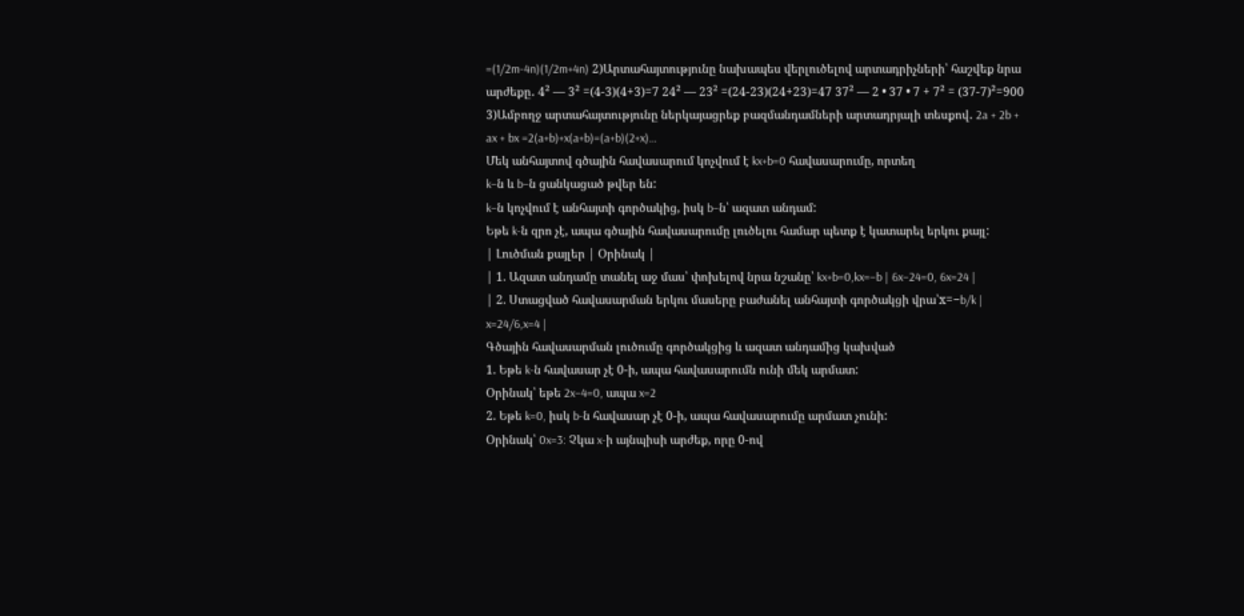=(1/2m-4n)(1/2m+4n) 2)Արտահայտությունը նախապես վերլուծելով արտադրիչների՝ հաշվեք նրա արժեքը․ 4² — 3² =(4-3)(4+3)=7 24² — 23² =(24-23)(24+23)=47 37² — 2 • 37 • 7 + 7² = (37-7)²=900 3)Ամբողջ արտահայտությունը ներկայացրեք բազմանդամների արտադրյալի տեսքով․ 2a + 2b + ax + bx =2(a+b)+x(a+b)=(a+b)(2+x)…
Մեկ անհայտով գծային հավասարում կոչվում է kx+b=0 հավասարումը, որտեղ
k−ն և b−ն ցանկացած թվեր են:
k−ն կոչվում է անհայտի գործակից, իսկ b−ն՝ ազատ անդամ:
Եթե k-ն զրո չէ, ապա գծային հավասարումը լուծելու համար պետք է կատարել երկու քայլ:
| Լուծման քայլեր | Օրինակ |
| 1. Ազատ անդամը տանել աջ մաս՝ փոխելով նրա նշանը՝ kx+b=0,kx=−b | 6x−24=0, 6x=24 |
| 2. Ստացված հավասարման երկու մասերը բաժանել անհայտի գործակցի վրա՝x=−b/k | x=24/6,x=4 |
Գծային հավասարման լուծումը գործակցից և ազատ անդամից կախված
1. Եթե k-ն հավասար չէ 0-ի, ապա հավասարումն ունի մեկ արմատ:
Օրինակ՝ եթե 2x−4=0, ապա x=2
2. Եթե k=0, իսկ b-ն հավասար չէ 0-ի, ապա հավասարումը արմատ չունի:
Օրինակ՝ 0x=3: Չկա x-ի այնպիսի արժեք, որը 0-ով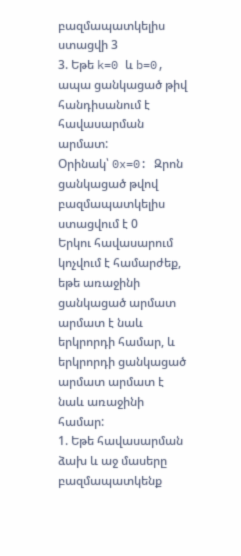բազմապատկելիս ստացվի 3
3. Եթե k=0 և b=0, ապա ցանկացած թիվ հանդիսանում է հավասարման արմատ:
Օրինակ՝ 0x=0: Զրոն ցանկացած թվով բազմապատկելիս ստացվում է 0
Երկու հավասարում կոչվում է համարժեք, եթե առաջինի ցանկացած արմատ արմատ է նաև երկրորդի համար, և երկրորդի ցանկացած արմատ արմատ է նաև առաջինի համար:
1. Եթե հավասարման ձախ և աջ մասերը բազմապատկենք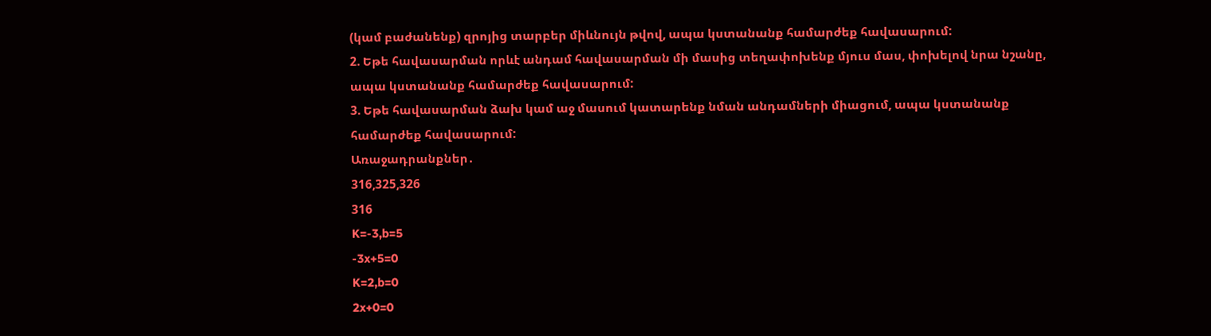(կամ բաժանենք) զրոյից տարբեր միևնույն թվով, ապա կստանանք համարժեք հավասարում:
2. Եթե հավասարման որևէ անդամ հավասարման մի մասից տեղափոխենք մյուս մաս, փոխելով նրա նշանը, ապա կստանանք համարժեք հավասարում:
3. Եթե հավասարման ձախ կամ աջ մասում կատարենք նման անդամների միացում, ապա կստանանք համարժեք հավասարում:
Առաջադրանքներ․
316,325,326
316
K=-3,b=5
-3x+5=0
K=2,b=0
2x+0=0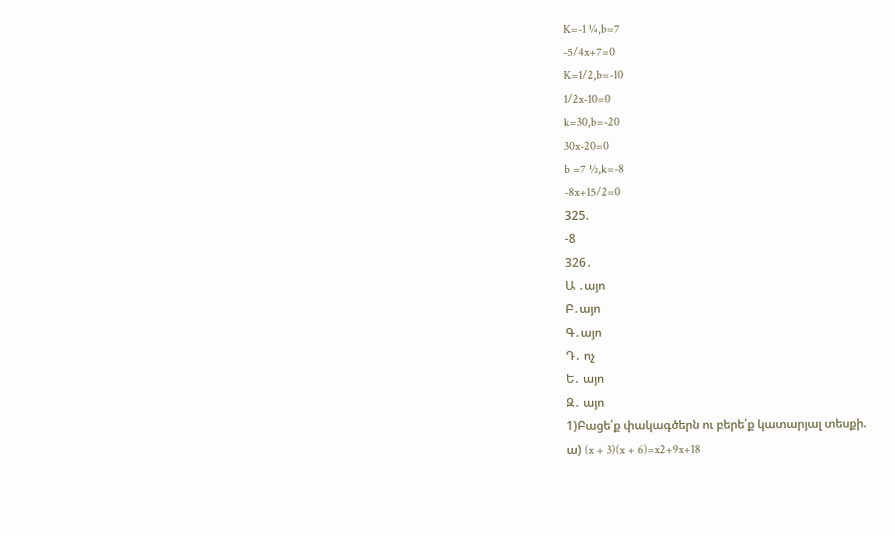K=-1 ¼,b=7
-5/4x+7=0
K=1/2,b=-10
1/2x-10=0
k=30,b=-20
30x-20=0
b =7 ½,k=-8
-8x+15/2=0
325.
-8
326․
Ա ․այո
Բ․այո
Գ․այո
Դ․ ոչ
Ե․ այո
Զ․ այո
1)Բացե՛ք փակագծերն ու բերե՛ք կատարյալ տեսքի.
ա) (x + 3)(x + 6)=x2+9x+18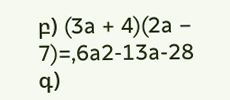բ) (3a + 4)(2a − 7)=,6a2-13a-28
գ)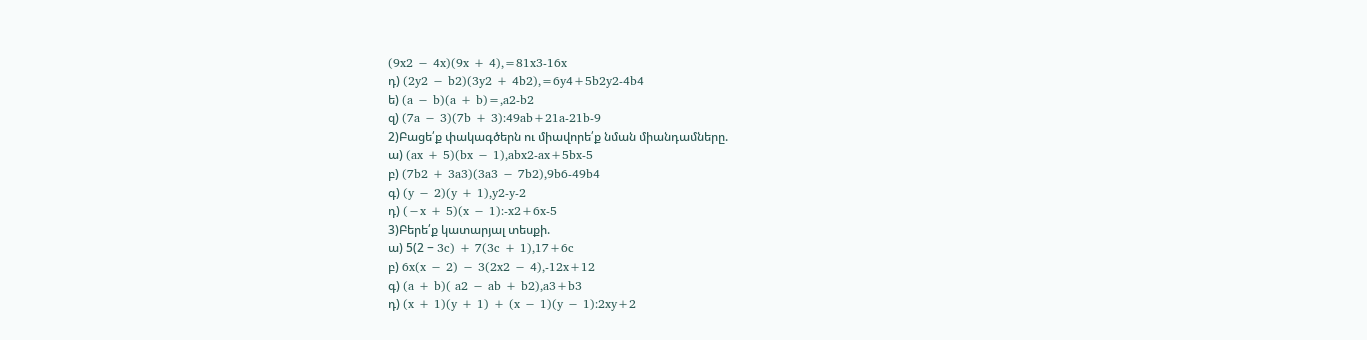(9x2 − 4x)(9x + 4),=81x3-16x
դ) (2y2 − b2)(3y2 + 4b2),=6y4+5b2y2-4b4
ե) (a − b)(a + b)=,a2-b2
զ) (7a − 3)(7b + 3):49ab+21a-21b-9
2)Բացե՛ք փակագծերն ու միավորե՛ք նման միանդամները.
ա) (ax + 5)(bx − 1),abx2-ax+5bx-5
բ) (7b2 + 3a3)(3a3 − 7b2),9b6-49b4
գ) (y − 2)(y + 1),y2-y-2
դ) (−x + 5)(x − 1):-x2+6x-5
3)Բերե՛ք կատարյալ տեսքի.
ա) 5(2 − 3c) + 7(3c + 1),17+6c
բ) 6x(x − 2) − 3(2x2 − 4),-12x+12
գ) (a + b)( a2 − ab + b2),a3+b3
դ) (x + 1)(y + 1) + (x − 1)(y − 1):2xy+2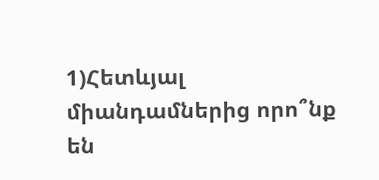1)Հետևյալ միանդամներից որո՞նք են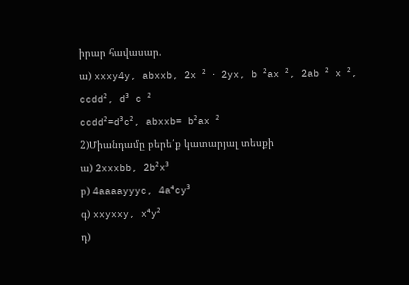իրար հավասար.
ա) xxxy4y, abxxb, 2x ² ⋅ 2yx, b ²ax ², 2ab ² x ², ccdd², d³ c ²
ccdd²=d³c², abxxb= b²ax ²
2)Միանդամը բերե՛ք կատարյալ տեսքի
ա) 2xxxbb, 2b²x³
բ) 4aaaayyyc, 4a⁴cy³
գ) xxyxxy, x⁴y²
դ)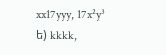xx17yyy, 17x²y³
ե) kkkk,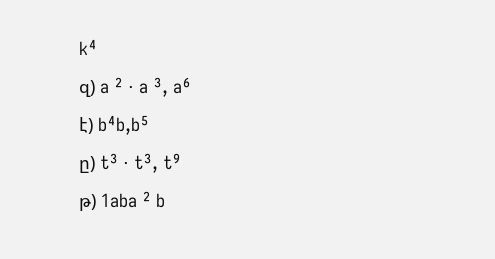k⁴
զ) a ² ⋅ a ³, a⁶
է) b⁴b,b⁵
ը) t³ ⋅ t³, t⁹
թ) 1aba ² b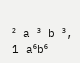² a ³ b ³, 1 a⁶b⁶